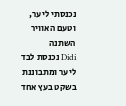נכנסתי ליער, וטעם האוויר השתנה
Didi נכנסת לבד ליער ומתבוננת בשקט בעץ אחד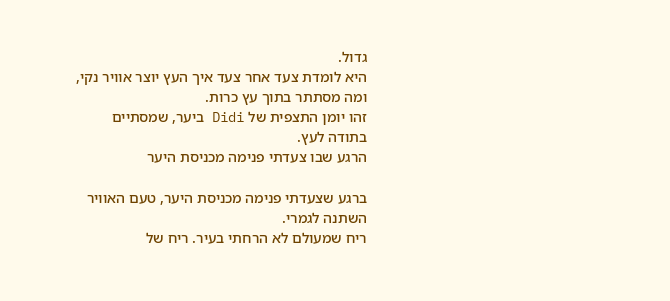גדול.
היא לומדת צעד אחר צעד איך העץ יוצר אוויר נקי, ומה מסתתר בתוך עץ כרות.
זהו יומן התצפית של Didi ביער, שמסתיים בתודה לעץ.
הרגע שבו צעדתי פנימה מכניסת היער

ברגע שצעדתי פנימה מכניסת היער, טעם האוויר השתנה לגמרי.
ריח שמעולם לא הרחתי בעיר. ריח של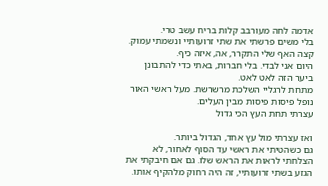אדמה לחה מעורבב קלות בריח עשב טרי.
בלי משים פרשתי את שתי זרועותיי ונשמתי עמוק. קצה האף שלי התקרר, אה, איזה כיף.
היום אני לבדי. בלי חברות, באתי כדי להתבונן ביער הזה לאט לאט.
מתחת לרגליי השלכת מרשרשת. מעל ראשי האור נופל פיסות פיסות מבין העלים.
עצרתי תחת העץ הכי גדול

ואז עצרתי מול עץ אחד, הגדול ביותר.
גם כשהטיתי את ראשי עד הסוף לאחור, לא הצלחתי לראות את הראש שלו. גם אם חיבקתי את הגזע בשתי זרועותיי, זה היה רחוק מלהקיף אותו.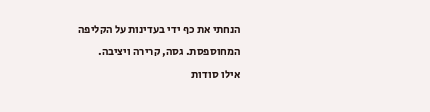הנחתי את כף ידי בעדינות על הקליפה המחוספסת. גסה, קרירה ויציבה.
אילו סודות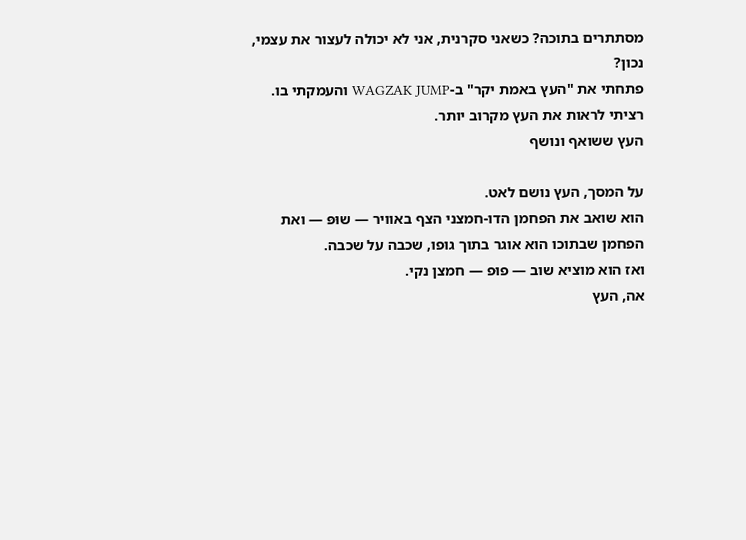מסתתרים בתוכה? כשאני סקרנית, אני לא יכולה לעצור את עצמי, נכון?
פתחתי את "העץ באמת יקר" ב-WAGZAK JUMP והעמקתי בו. רציתי לראות את העץ מקרוב יותר.
העץ ששואף ונושף

על המסך, העץ נושם לאט.
הוא שואב את הפחמן הדו-חמצני הצף באוויר — שוּפּ — ואת הפחמן שבתוכו הוא אוגר בתוך גופו, שכבה על שכבה.
ואז הוא מוציא שוב — פוּפ — חמצן נקי.
אה, העץ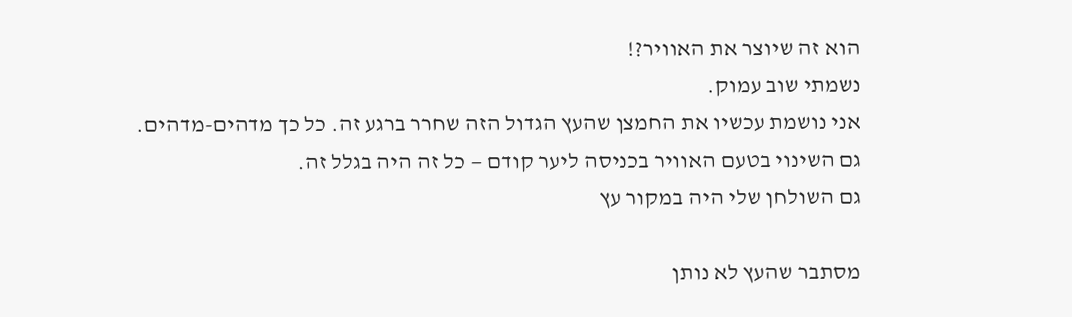הוא זה שיוצר את האוויר?!
נשמתי שוב עמוק.
אני נושמת עכשיו את החמצן שהעץ הגדול הזה שחרר ברגע זה. כל כך מדהים-מדהים.
גם השינוי בטעם האוויר בכניסה ליער קודם — כל זה היה בגלל זה.
גם השולחן שלי היה במקור עץ

מסתבר שהעץ לא נותן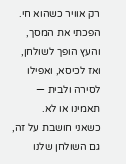רק אוויר כשהוא חי.
הפכתי את המסך, והעץ הופך לשולחן, ואז לכיסא, ואפילו לסירה ולבית — תאמינו או לא.
כשאני חושבת על זה, גם השולחן שלנו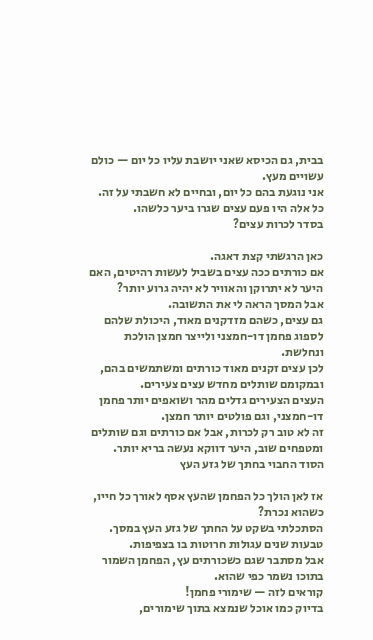בבית, גם הכיסא שאני יושבת עליו כל יום — כולם עשויים מעץ.
אני נוגעת בהם כל יום, ובחיים לא חשבתי על זה. כל אלה היו פעם עצים שגרו ביער כלשהו.
בסדר לכרות עצים?

כאן הרגשתי קצת דאגה.
אם כורתים ככה עצים בשביל לעשות רהיטים, האם היער לא יתרוקן והאוויר לא יהיה גרוע יותר?
אבל המסך הראה לי את התשובה.
גם עצים, כשהם מזדקנים מאוד, היכולת שלהם לספוג פחמן דו-חמצני ולייצר חמצן הולכת ונחלשת.
לכן עצים זקנים מאוד כורתים ומשתמשים בהם, ובמקומם שותלים מחדש עצים צעירים.
העצים הצעירים גדלים מהר ושואפים יותר פחמן דו-חמצני, וגם פולטים יותר חמצן.
זה לא טוב רק לכרות, אבל אם כורתים וגם שותלים ומטפחים שוב, היער דווקא נעשה בריא יותר.
הסוד החבוי בחתך של גזע העץ

אז לאן הולך כל הפחמן שהעץ אסף לאורך כל חייו, כשהוא נכרת?
הסתכלתי בשקט על החתך של גזע העץ במסך. טבעות שנים עגולות חרוטות בו בצפיפות.
אבל מסתבר שגם כשכורתים עץ, הפחמן השמור בתוכו נשמר כפי שהוא.
קוראים לזה — שימורי פחמן!
בדיוק כמו אוכל שנמצא בתוך שימורים,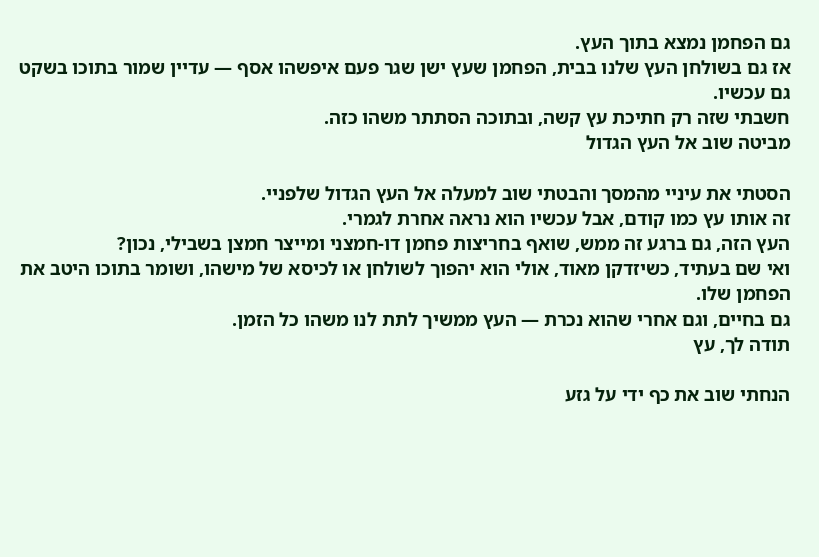גם הפחמן נמצא בתוך העץ.
אז גם בשולחן העץ שלנו בבית, הפחמן שעץ ישן שגר פעם איפשהו אסף — עדיין שמור בתוכו בשקט גם עכשיו.
חשבתי שזה רק חתיכת עץ קשה, ובתוכה הסתתר משהו כזה.
מביטה שוב אל העץ הגדול

הסטתי את עיניי מהמסך והבטתי שוב למעלה אל העץ הגדול שלפניי.
זה אותו עץ כמו קודם, אבל עכשיו הוא נראה אחרת לגמרי.
העץ הזה, גם ברגע זה ממש, שואף בחריצות פחמן דו-חמצני ומייצר חמצן בשבילי, נכון?
ואי שם בעתיד, כשיזדקן מאוד, אולי הוא יהפוך לשולחן או לכיסא של מישהו, ושומר בתוכו היטב את הפחמן שלו.
גם בחיים, וגם אחרי שהוא נכרת — העץ ממשיך לתת לנו משהו כל הזמן.
תודה לך, עץ

הנחתי שוב את כף ידי על גזע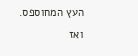העץ המחוספס.
ואז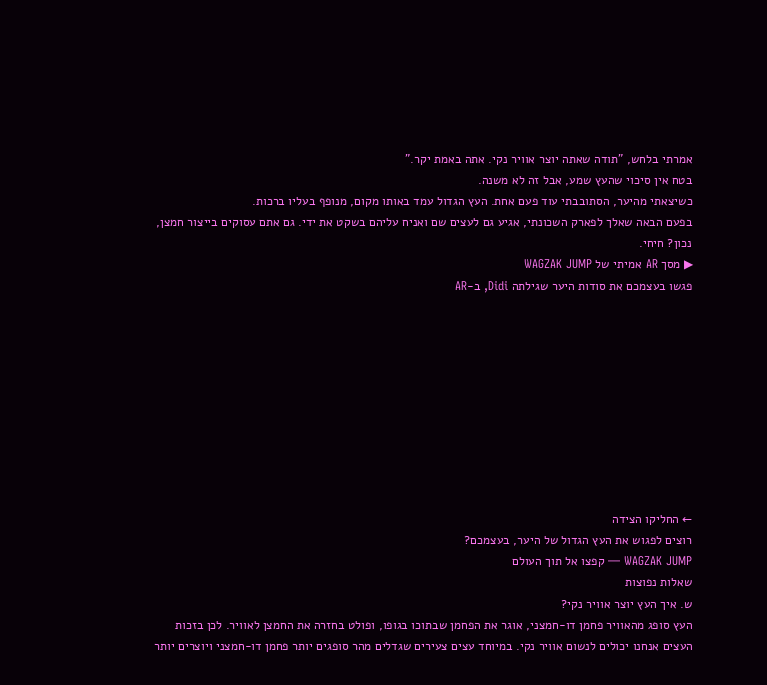אמרתי בלחש, "תודה שאתה יוצר אוויר נקי. אתה באמת יקר."
בטח אין סיכוי שהעץ שמע, אבל זה לא משנה.
כשיצאתי מהיער, הסתובבתי עוד פעם אחת. העץ הגדול עמד באותו מקום, מנופף בעליו ברכות.
בפעם הבאה שאלך לפארק השכונתי, אגיע גם לעצים שם ואניח עליהם בשקט את ידי. גם אתם עסוקים בייצור חמצן, נכון? חיחי.
▶ מסך AR אמיתי של WAGZAK JUMP
פגשו בעצמכם את סודות היער שגילתה Didi, ב-AR










← החליקו הצידה
רוצים לפגוש את העץ הגדול של היער, בעצמכם?
WAGZAK JUMP — קפצו אל תוך העולם
שאלות נפוצות
ש. איך העץ יוצר אוויר נקי?
העץ סופג מהאוויר פחמן דו-חמצני, אוגר את הפחמן שבתוכו בגופו, ופולט בחזרה את החמצן לאוויר. לכן בזכות העצים אנחנו יכולים לנשום אוויר נקי. במיוחד עצים צעירים שגדלים מהר סופגים יותר פחמן דו-חמצני ויוצרים יותר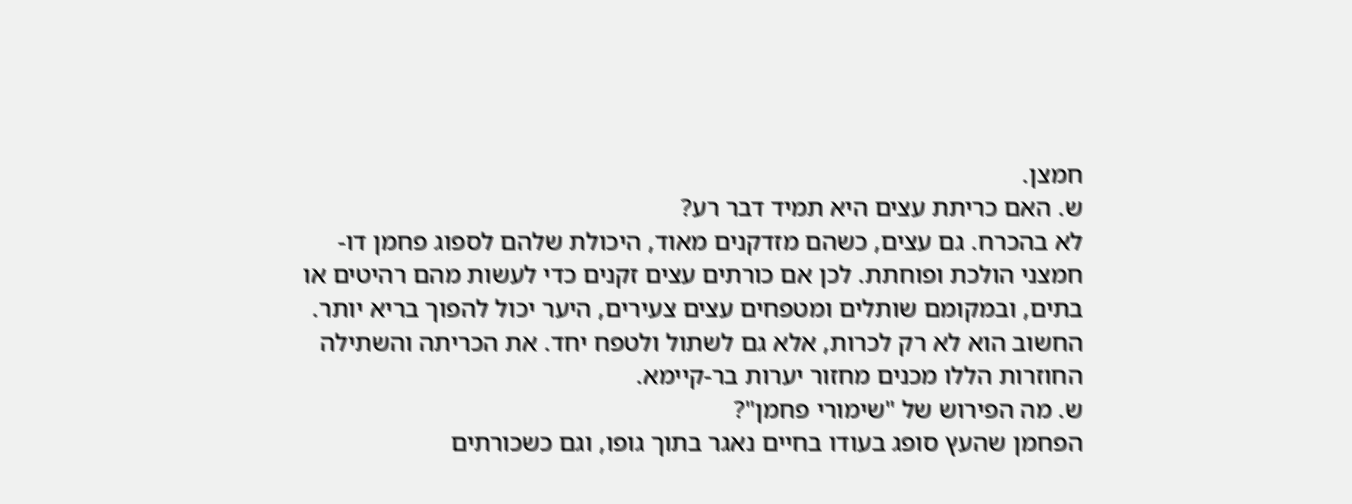חמצן.
ש. האם כריתת עצים היא תמיד דבר רע?
לא בהכרח. גם עצים, כשהם מזדקנים מאוד, היכולת שלהם לספוג פחמן דו-חמצני הולכת ופוחתת. לכן אם כורתים עצים זקנים כדי לעשות מהם רהיטים או בתים, ובמקומם שותלים ומטפחים עצים צעירים, היער יכול להפוך בריא יותר. החשוב הוא לא רק לכרות, אלא גם לשתול ולטפח יחד. את הכריתה והשתילה החוזרות הללו מכנים מחזור יערות בר-קיימא.
ש. מה הפירוש של "שימורי פחמן"?
הפחמן שהעץ סופג בעודו בחיים נאגר בתוך גופו, וגם כשכורתים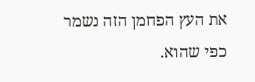את העץ הפחמן הזה נשמר כפי שהוא.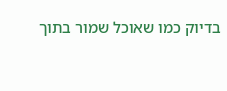בדיוק כמו שאוכל שמור בתוך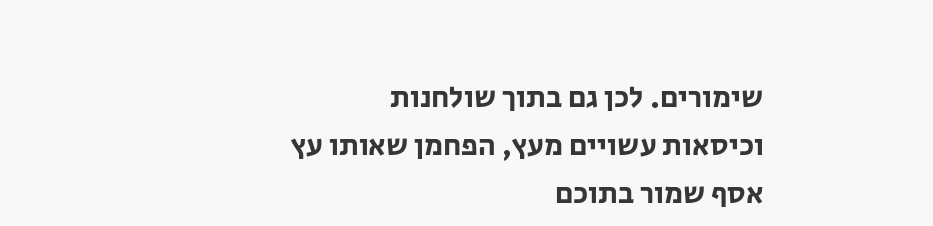שימורים. לכן גם בתוך שולחנות וכיסאות עשויים מעץ, הפחמן שאותו עץ אסף שמור בתוכם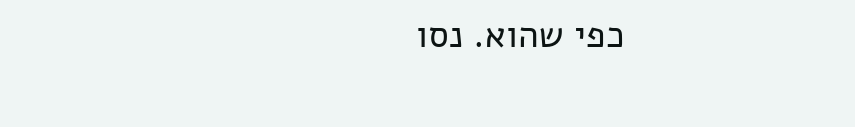כפי שהוא. נסו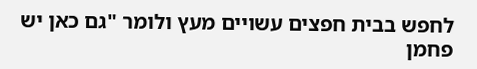לחפש בבית חפצים עשויים מעץ ולומר "גם כאן יש פחמן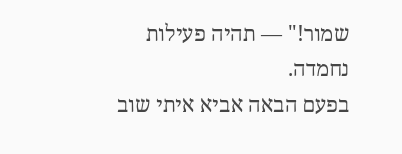שמור!" — תהיה פעילות נחמדה.
בפעם הבאה אביא איתי שוב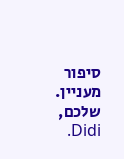סיפור מעניין. שלכם, Didi.